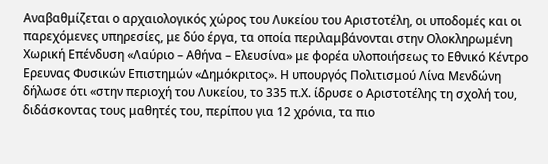Αναβαθμίζεται ο αρχαιολογικός χώρος του Λυκείου του Αριστοτέλη, οι υποδομές και οι παρεχόμενες υπηρεσίες, με δύο έργα, τα οποία περιλαμβάνονται στην Ολοκληρωμένη Χωρική Επένδυση «Λαύριο – Αθήνα – Ελευσίνα» με φορέα υλοποιήσεως το Εθνικό Κέντρο Ερευνας Φυσικών Επιστημών «Δημόκριτος». Η υπουργός Πολιτισμού Λίνα Μενδώνη δήλωσε ότι «στην περιοχή του Λυκείου, το 335 π.Χ. ίδρυσε ο Αριστοτέλης τη σχολή του, διδάσκοντας τους μαθητές του, περίπου για 12 χρόνια, τα πιο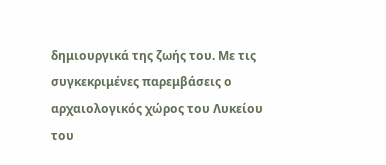δημιουργικά της ζωής του. Με τις συγκεκριμένες παρεμβάσεις ο αρχαιολογικός χώρος του Λυκείου του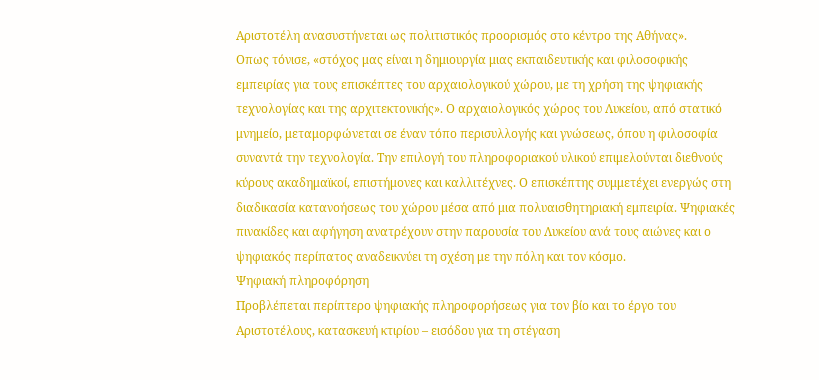Αριστοτέλη ανασυστήνεται ως πολιτιστικός προορισμός στο κέντρο της Αθήνας».
Οπως τόνισε, «στόχος μας είναι η δημιουργία μιας εκπαιδευτικής και φιλοσοφικής εμπειρίας για τους επισκέπτες του αρχαιολογικού χώρου, με τη χρήση της ψηφιακής τεχνολογίας και της αρχιτεκτονικής». Ο αρχαιολογικός χώρος του Λυκείου, από στατικό μνημείο, μεταμορφώνεται σε έναν τόπο περισυλλογής και γνώσεως, όπου η φιλοσοφία συναντά την τεχνολογία. Την επιλογή του πληροφοριακού υλικού επιμελούνται διεθνούς κύρους ακαδημαϊκοί, επιστήμονες και καλλιτέχνες. Ο επισκέπτης συμμετέχει ενεργώς στη διαδικασία κατανοήσεως του χώρου μέσα από μια πολυαισθητηριακή εμπειρία. Ψηφιακές πινακίδες και αφήγηση ανατρέχουν στην παρουσία του Λυκείου ανά τους αιώνες και ο ψηφιακός περίπατος αναδεικνύει τη σχέση με την πόλη και τον κόσμο.
Ψηφιακή πληροφόρηση
Προβλέπεται περίπτερο ψηφιακής πληροφορήσεως για τον βίο και το έργο του Αριστοτέλους, κατασκευή κτιρίου – εισόδου για τη στέγαση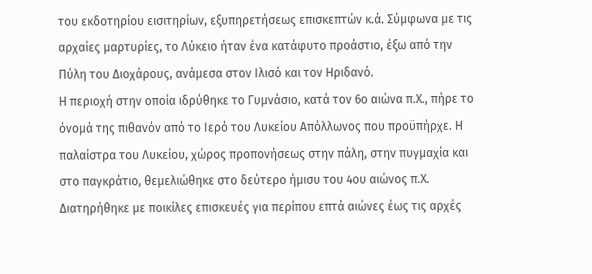του εκδοτηρίου εισιτηρίων, εξυπηρετήσεως επισκεπτών κ.ά. Σύμφωνα με τις αρχαίες μαρτυρίες, το Λύκειο ήταν ένα κατάφυτο προάστιο, έξω από την Πύλη του Διοχάρους, ανάμεσα στον Ιλισό και τον Ηριδανό.
Η περιοχή στην οποία ιδρύθηκε το Γυμνάσιο, κατά τον 6ο αιώνα π.Χ., πήρε το όνομά της πιθανόν από το Ιερό του Λυκείου Απόλλωνος που προϋπήρχε. Η παλαίστρα του Λυκείου, χώρος προπονήσεως στην πάλη, στην πυγμαχία και στο παγκράτιο, θεμελιώθηκε στο δεύτερο ήμισυ του 4ου αιώνος π.Χ. Διατηρήθηκε με ποικίλες επισκευές για περίπου επτά αιώνες έως τις αρχές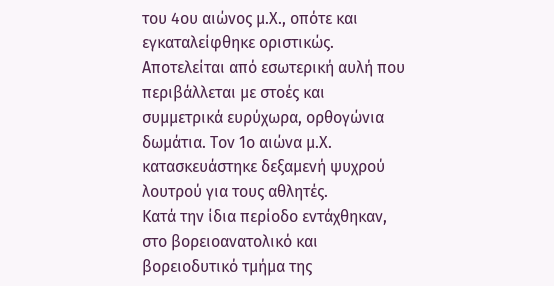του 4ου αιώνος μ.Χ., οπότε και εγκαταλείφθηκε οριστικώς. Αποτελείται από εσωτερική αυλή που περιβάλλεται με στοές και συμμετρικά ευρύχωρα, ορθογώνια δωμάτια. Τον 1ο αιώνα μ.Χ. κατασκευάστηκε δεξαμενή ψυχρού λουτρού για τους αθλητές.
Κατά την ίδια περίοδο εντάχθηκαν, στο βορειοανατολικό και βορειοδυτικό τμήμα της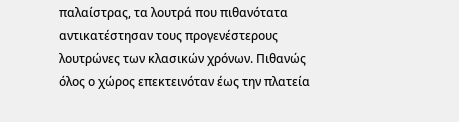παλαίστρας, τα λουτρά που πιθανότατα αντικατέστησαν τους προγενέστερους λουτρώνες των κλασικών χρόνων. Πιθανώς όλος ο χώρος επεκτεινόταν έως την πλατεία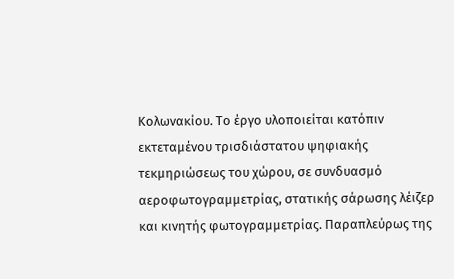Κολωνακίου. Το έργο υλοποιείται κατόπιν εκτεταμένου τρισδιάστατου ψηφιακής τεκμηριώσεως του χώρου, σε συνδυασμό αεροφωτογραμμετρίας, στατικής σάρωσης λέιζερ και κινητής φωτογραμμετρίας. Παραπλεύρως της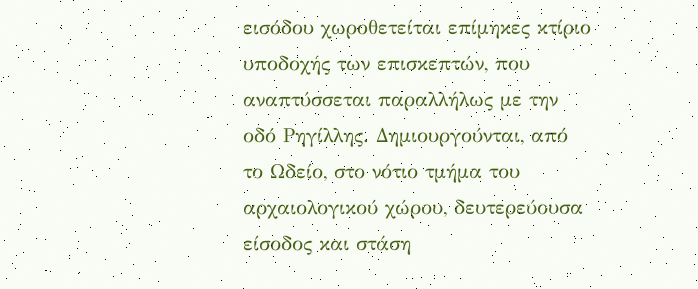εισόδου χωροθετείται επίμηκες κτίριο υποδοχής των επισκεπτών, που αναπτύσσεται παραλλήλως με την οδό Ρηγίλλης. Δημιουργούνται, από το Ωδείο, στο νότιο τμήμα του αρχαιολογικού χώρου, δευτερεύουσα είσοδος και στάση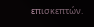επισκεπτών.